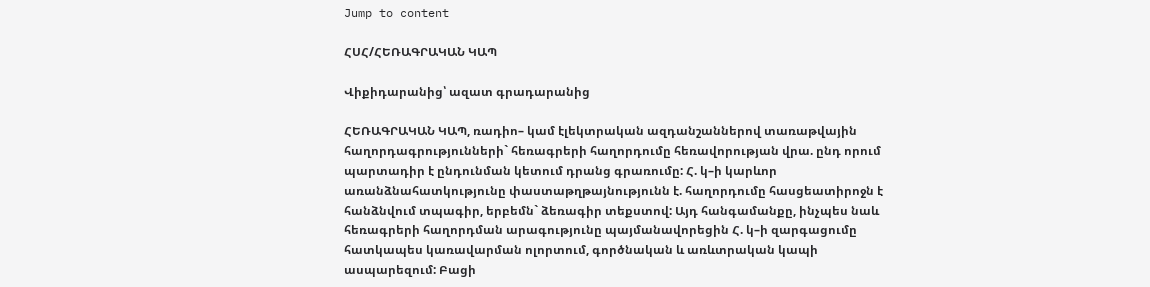Jump to content

ՀՍՀ/ՀԵՌԱԳՐԱԿԱՆ ԿԱՊ

Վիքիդարանից՝ ազատ գրադարանից

ՀԵՌԱԳՐԱԿԱՆ ԿԱՊ, ռադիո– կամ էլեկտրական ազդանշաններով տառաթվային հաղորդագրությունների` հեռագրերի հաղորդումը հեռավորության վրա. ընդ որում պարտադիր է ընդունման կետում դրանց գրառումը: Հ. կ–ի կարևոր առանձնահատկությունը փաստաթղթայնությունն է. հաղորդումը հասցեատիրոջն է հանձնվում տպագիր, երբեմն` ձեռագիր տեքստով: Այդ հանգամանքը, ինչպես նաև հեռագրերի հաղորդման արագությունը պայմանավորեցին Հ. կ–ի զարգացումը հատկապես կառավարման ոլորտում, գործնական և առևտրական կապի ասպարեզում: Բացի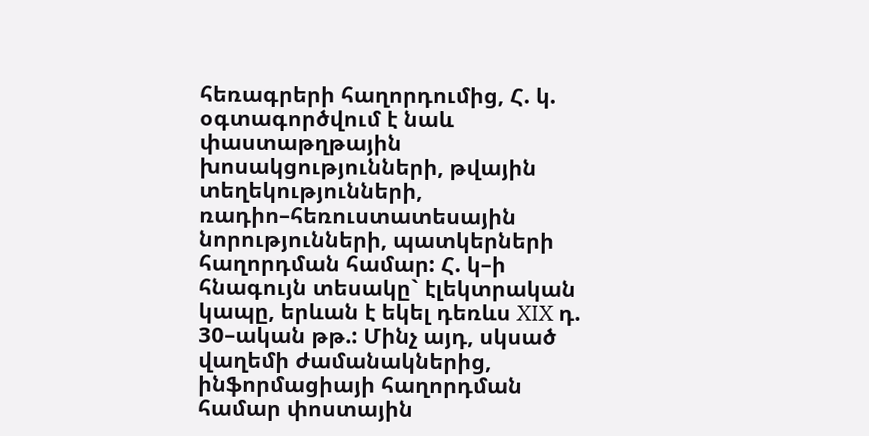հեռագրերի հաղորդումից, Հ. կ. օգտագործվում է նաև փաստաթղթային խոսակցությունների, թվային տեղեկությունների, ռադիո–հեռուստատեսային նորությունների, պատկերների հաղորդման համար: Հ. կ–ի հնագույն տեսակը` էլեկտրական կապը, երևան է եկել դեռևս XIX դ. 30–ական թթ.: Մինչ այդ, սկսած վաղեմի ժամանակներից, ինֆորմացիայի հաղորդման համար փոստային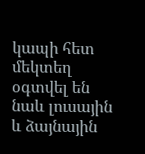կապի հետ մեկտեղ օգտվել են նաև լուսային և ձայնային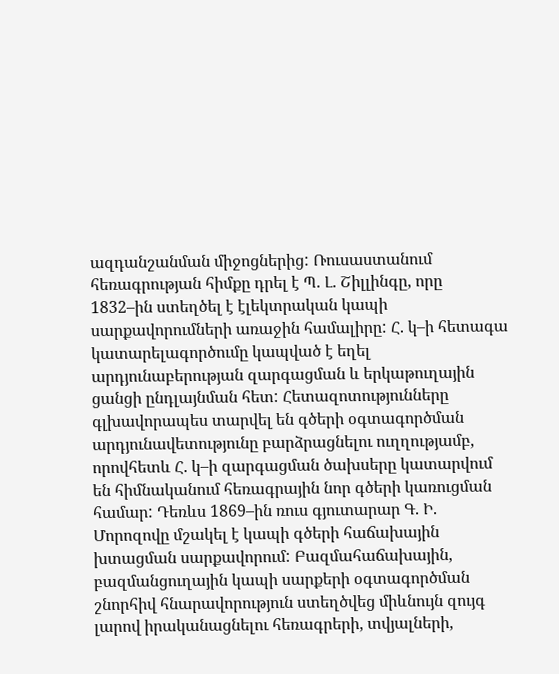ազդանշանման միջոցներից: Ռուսաստանում հեռագրության հիմքը դրել է Պ. Լ. Շիլլինգը, որը 1832–ին ստեղծել է էլեկտրական կապի սարքավորումների առաջին համալիրը: Հ. կ–ի հետագա կատարելագործումը կապված է եղել արդյունաբերության զարգացման և երկաթուղային ցանցի ընդլայնման հետ: Հետազոտությունները գլխավորապես տարվել են գծերի օգտագործման արդյունավետությունը բարձրացնելու ուղղությամբ, որովհետև Հ. կ–ի զարգացման ծախսերը կատարվում են հիմնականում հեռագրային նոր գծերի կառուցման համար: Դեռևս 1869–ին ռուս գյուտարար Գ. Ի. Մորոզովը մշակել է կապի գծերի հաճախային խտացման սարքավորում: Բազմահաճախային, բազմանցուղային կապի սարքերի օգտագործման շնորհիվ հնարավորություն ստեղծվեց միևնույն զույգ լարով իրականացնելու հեռագրերի, տվյալների,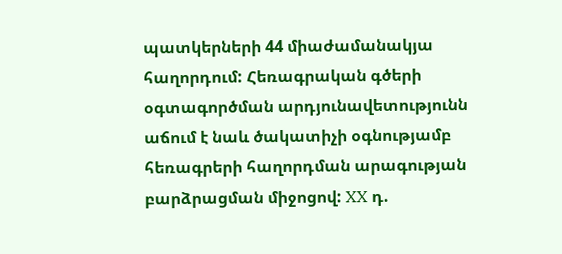պատկերների 44 միաժամանակյա հաղորդում: Հեռագրական գծերի օգտագործման արդյունավետությունն աճում է նաև ծակատիչի օգնությամբ հեռագրերի հաղորդման արագության բարձրացման միջոցով: XX դ.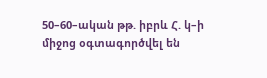50–60–ական թթ. իբրև Հ. կ–ի միջոց օգտագործվել են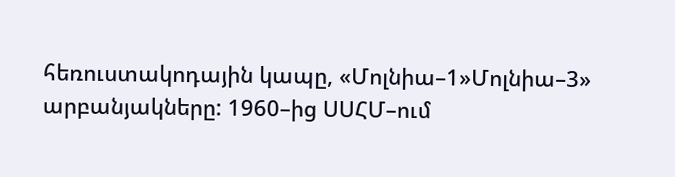հեռուստակոդային կապը, «Մոլնիա–1»Մոլնիա–3» արբանյակները: 1960–ից ՍՍՀՄ–ում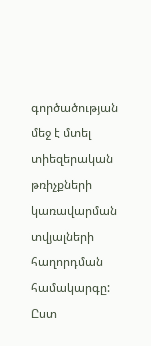գործածության մեջ է մտել տիեզերական թռիչքների կառավարման տվյալների հաղորդման համակարգը: Ըստ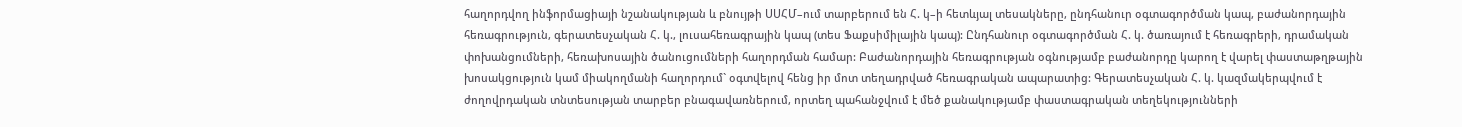հաղորդվող ինֆորմացիայի նշանակության և բնույթի ՍՍՀՄ–ում տարբերում են Հ. կ–ի հետևյալ տեսակները, ընդհանուր օգտագործման կապ, բաժանորդային հեռագրություն, գերատեսչական Հ. կ., լուսահեռագրային կապ (տես Ֆաքսիմիլային կապ): Ընդհանուր օգտագործման Հ. կ. ծառայում է հեռագրերի, դրամական փոխանցումների, հեռախոսային ծանուցումների հաղորդման համար: Բաժանորդային հեռագրության օգնությամբ բաժանորդը կարող է վարել փաստաթղթային խոսակցություն կամ միակողմանի հաղորդում` օգտվելով հենց իր մոտ տեղադրված հեռագրական ապարատից: Գերատեսչական Հ. կ. կազմակերպվում է ժողովրդական տնտեսության տարբեր բնագավառներում, որտեղ պահանջվում է մեծ քանակությամբ փաստագրական տեղեկությունների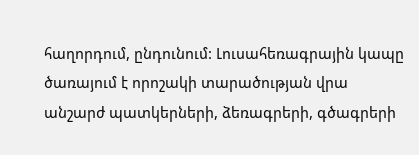հաղորդում, ընդունում: Լուսահեռագրային կապը ծառայում է որոշակի տարածության վրա անշարժ պատկերների, ձեռագրերի, գծագրերի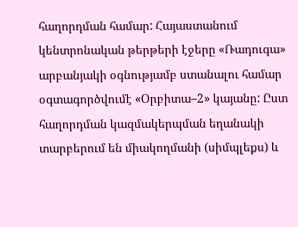հաղորդման համար: Հայաստանում կենտրոնական թերթերի էջերը «Ռադուգա» արբանյակի օգնությամբ ստանալու համար օգտագործվումէ «Օրբիտա–2» կայանը: Ըստ հաղորդման կազմակերպման եղանակի տարբերում են միակողմանի (սիմպլեքս) և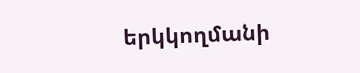երկկողմանի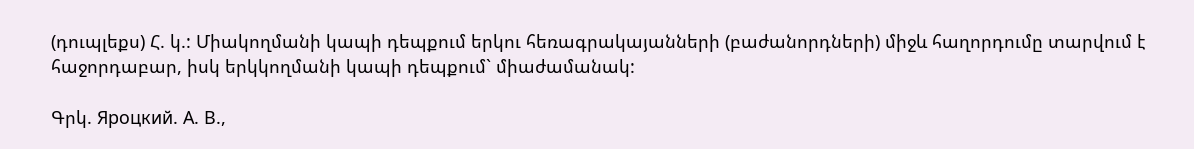(դուպլեքս) Հ. կ.: Միակողմանի կապի դեպքում երկու հեռագրակայանների (բաժանորդների) միջև հաղորդումը տարվում է հաջորդաբար, իսկ երկկողմանի կապի դեպքում` միաժամանակ:

Գրկ. Яроцкий. А. В.,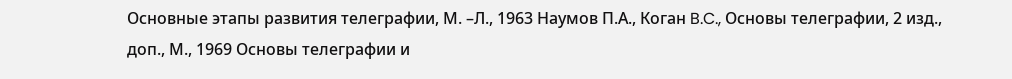Основные этапы развития телеграфии, М. –Л., 1963 Наумов П.А., Коган B.C., Основы телеграфии, 2 изд., доп., М., 1969 Основы телеграфии и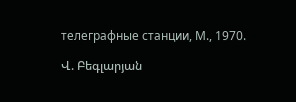телеграфные станции, М., 1970.

Վ. Բեգլարյան